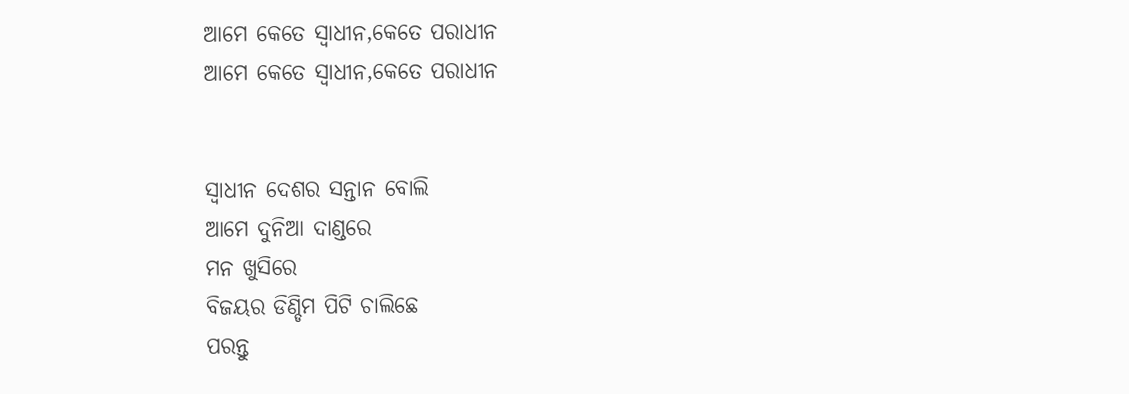ଆମେ କେତେ ସ୍ୱାଧୀନ,କେତେ ପରାଧୀନ
ଆମେ କେତେ ସ୍ୱାଧୀନ,କେତେ ପରାଧୀନ


ସ୍ୱାଧୀନ ଦେଶର ସନ୍ତାନ ବୋଲି
ଆମେ ଦୁନିଆ ଦାଣ୍ଡରେ
ମନ ଖୁସିରେ
ବିଜୟର ଡିଣ୍ଡିମ ପିଟି ଚାଲିଛେ
ପରନ୍ତୁ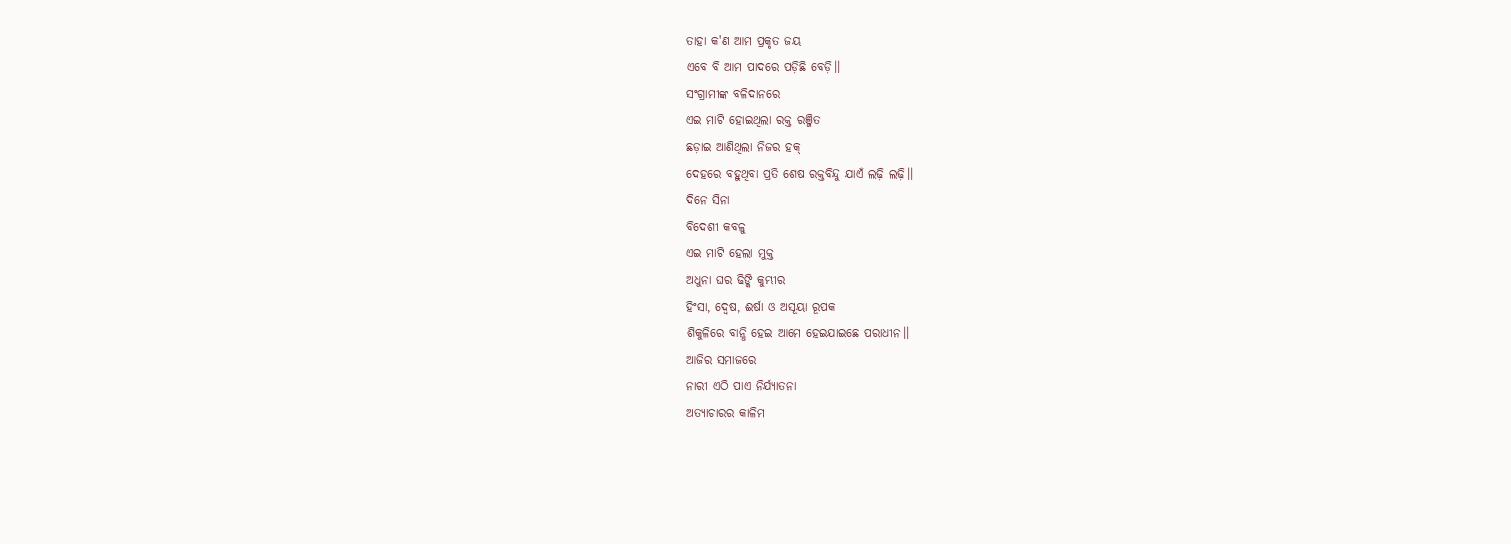ତାହା କ'ଣ ଆମ ପ୍ରକୃତ ଜୟ
ଏବେ ବି ଆମ ପାଦରେ ପଡ଼ିଛି ବେଡ଼ି।।
ସଂଗ୍ରାମୀଙ୍କ ବଳିଦାନରେ
ଏଇ ମାଟି ହୋଇଥିଲା ରକ୍ତ ରଞ୍ଜିତ
ଛଡ଼ାଇ ଆଣିଥିଲା ନିଜର ହକ୍
ଦେହରେ ବହୁଥିବା ପ୍ରତି ଶେଷ ରକ୍ତବିନ୍ଦୁ ଯାଏଁ ଲଢ଼ି ଲଢ଼ି।।
ଦିନେ ସିନା
ବିଦେଶୀ କବଳୁ
ଏଇ ମାଟି ହେଲା ମୁକ୍ତ
ଅଧୁନା ଘର ଢିଙ୍କି କୁମ୍ଭୀର
ହିଂସା, ଦ୍ୱେଷ, ଈର୍ଷା ଓ ଅସୂୟା ରୂପକ
ଶିକୁଳିରେ ବାନ୍ଧି ହେଇ ଆମେ ହେଇଯାଇଛେ ପରାଧୀନ।।
ଆଜିର ସମାଜରେ
ନାରୀ ଏଠି ପାଏ ନିର୍ଯ୍ୟାତନା
ଅତ୍ୟାଚାରର କାଳିମ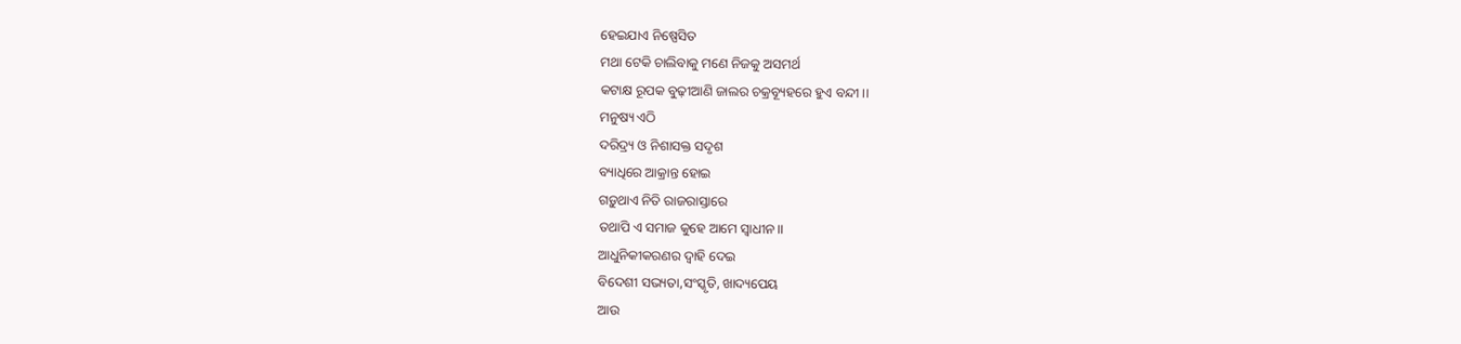ହେଇଯାଏ ନିଷ୍ପେସିତ
ମଥା ଟେକି ଚାଲିବାକୁ ମଣେ ନିଜକୁ ଅସମର୍ଥ
କଟାକ୍ଷ ରୂପକ ବୁଢ଼ୀଆଣି ଜାଲର ଚକ୍ରବ୍ୟୂହରେ ହୁଏ ବନ୍ଦୀ।।
ମନୁଷ୍ୟ ଏଠି
ଦରିଦ୍ର୍ୟ ଓ ନିଶାସକ୍ତ ସଦୃଶ
ବ୍ୟାଧିରେ ଆକ୍ରାନ୍ତ ହୋଇ
ଗଡ଼ୁଥାଏ ନିତି ରାଜରାସ୍ତାରେ
ତଥାପି ଏ ସମାଜ କୁହେ ଆମେ ସ୍ୱାଧୀନ।।
ଆଧୁନିକୀକରଣର ଦ୍ୱାହି ଦେଇ
ବିଦେଶୀ ସଭ୍ୟତା,ସଂସ୍କୃତି, ଖାଦ୍ୟପେୟ
ଆଉ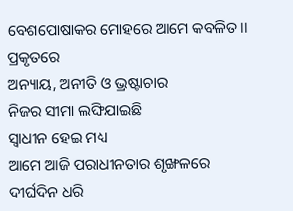ବେଶପୋଷାକର ମୋହରେ ଆମେ କବଳିତ।।
ପ୍ରକୃତରେ
ଅନ୍ୟାୟ, ଅନୀତି ଓ ଭ୍ରଷ୍ଟାଚାର
ନିଜର ସୀମା ଲଙ୍ଘିଯାଇଛି
ସ୍ୱାଧୀନ ହେଇ ମଧ୍ୟ
ଆମେ ଆଜି ପରାଧୀନତାର ଶୃଙ୍ଖଳରେ
ଦୀର୍ଘଦିନ ଧରି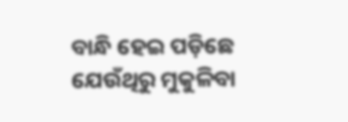ବାନ୍ଧି ହେଇ ପଡ଼ିଛେ
ଯେଉଁଥିରୁ ମୁକୁଳିବା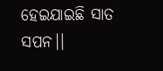ହେଇଯାଇଛି ସାତ ସପନ।।